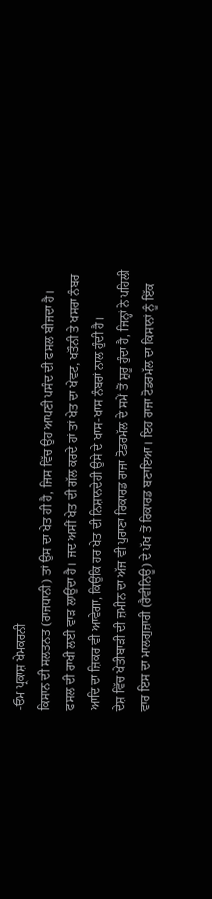-ਓਮ ਪ੍ਰਕਾਸ਼ ਖੇਮਕਰਨੀ
ਕਿਸਾਨ ਦੀ ਸਲਤਨਤ (ਰਾਜਧਾਨੀ) ਤਾਂ ਉਸ ਦਾ ਖੇਤ ਹੀ ਹੈ, ਜਿਸ ਵਿੱਚ ਉਹ ਆਪਣੀ ਪਸੰਦ ਦੀ ਫਸਲ ਬੀਜਦਾ ਹੈ। ਫਸਲ ਦੀ ਰਾਖੀ ਲਈ ਵਾੜ ਲਾਉਂਦਾ ਹੈ। ਜਦ ਅਸੀਂ ਖੇਤ ਦੀ ਗੱਲ ਕਰਦੇ ਹਾਂ ਤਾਂ ਖੇਤ ਦਾ ਖੇਵਟ, ਖਤੌਨੀ ਤੇ ਖਸਰਾ ਨੰਬਰ ਆਦਿ ਦਾ ਜ਼ਿਕਰ ਵੀ ਆਵੇਗਾ, ਕਿਉਂਕਿ ਹਰ ਖੇਤ ਦੀ ਨਿਸ਼ਾਨਦੇਹੀ ਉਸੇ ਦੇ ਖਾਸ-ਖਾਸ ਨੰਬਰਾਂ ਨਾਲ ਹੁੰਦੀ ਹੈ।
ਦੇਸ਼ ਵਿੱਚ ਖੇਤੀਬਾੜੀ ਦੀ ਜ਼ਮੀਨ ਦਾ ਅੱਜ ਵੀ ਪੁਰਾਣਾ ਰਿਕਾਰਡ ਰਾਜਾ ਟੋਡਰਮੱਲ ਦੇ ਸਮੇਂ ਤੋਂ ਸ਼ੁਰੂ ਹੁੰਦਾ ਹੈ, ਜਿਨ੍ਹਾਂ ਨੇ ਪਹਿਲੀ ਵਾਰ ਇਸ ਦਾ ਮਾਲਗੁਜ਼ਾਰੀ (ਰੈਵੀਨਿਊ) ਦੇ ਪੱਖ ਤੋਂ ਰਿਕਾਰਡ ਬਣਾਇਆ। ਇਹ ਰਾਜਾ ਟੋਡਰਮੱਲ ਦਾ ਕਿਸਾਨਾਂ ਨੂੰ ਇੱਕ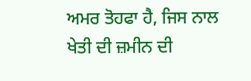ਅਮਰ ਤੋਹਫਾ ਹੈ, ਜਿਸ ਨਾਲ ਖੇਤੀ ਦੀ ਜ਼ਮੀਨ ਦੀ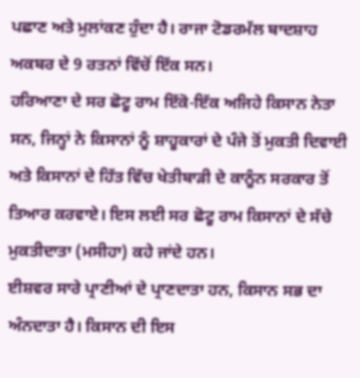ਪਛਾਣ ਅਤੇ ਮੁਲਾਂਕਣ ਹੁੰਦਾ ਹੈ। ਰਾਜਾ ਟੋਡਰਮੱਲ ਬਾਦਸ਼ਾਹ ਅਕਬਰ ਦੇ 9 ਰਤਨਾਂ ਵਿੱਚੋਂ ਇੱਕ ਸਨ।
ਹਰਿਆਣਾ ਦੇ ਸਰ ਛੋਟੂ ਰਾਮ ਇੱਕੋ-ਇੱਕ ਅਜਿਹੇ ਕਿਸਾਨ ਨੇਤਾ ਸਨ, ਜਿਨ੍ਹਾਂ ਨੇ ਕਿਸਾਨਾਂ ਨੂੰ ਸ਼ਾਹੂਕਾਰਾਂ ਦੇ ਪੰਜੇ ਤੋਂ ਮੁਕਤੀ ਦਿਵਾਈ ਅਤੇ ਕਿਸਾਨਾਂ ਦੇ ਹਿੱਤ ਵਿੱਚ ਖੇਤੀਬਾੜੀ ਦੇ ਕਾਨੂੰਨ ਸਰਕਾਰ ਤੋਂ ਤਿਆਰ ਕਰਵਾਏ। ਇਸ ਲਈ ਸਰ ਛੋਟੂ ਰਾਮ ਕਿਸਾਨਾਂ ਦੇ ਸੱਚੇ ਮੁਕਤੀਦਾਤਾ (ਮਸੀਹਾ) ਕਹੇ ਜਾਂਦੇ ਹਨ।
ਈਸ਼ਵਰ ਸਾਰੇ ਪ੍ਰਾਣੀਆਂ ਦੇ ਪ੍ਰਾਣਦਾਤਾ ਹਨ, ਕਿਸਾਨ ਸਭ ਦਾ ਅੰਨਦਾਤਾ ਹੈ। ਕਿਸਾਨ ਦੀ ਇਸ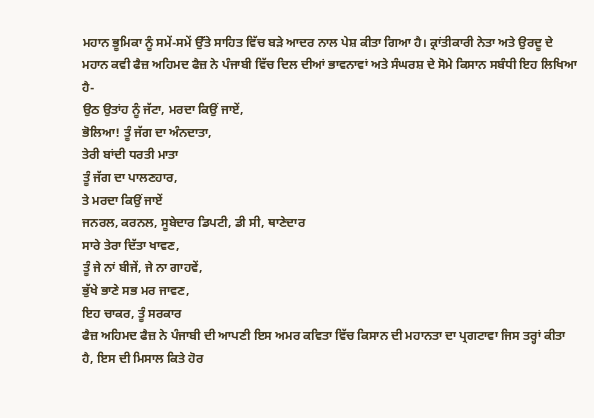ਮਹਾਨ ਭੂਮਿਕਾ ਨੂੰ ਸਮੇਂ-ਸਮੇਂ ਉੱਤੇ ਸਾਹਿਤ ਵਿੱਚ ਬੜੇ ਆਦਰ ਨਾਲ ਪੇਸ਼ ਕੀਤਾ ਗਿਆ ਹੈ। ਕ੍ਰਾਂਤੀਕਾਰੀ ਨੇਤਾ ਅਤੇ ਉਰਦੂ ਦੇ ਮਹਾਨ ਕਵੀ ਫੈਜ਼ ਅਹਿਮਦ ਫੈਜ਼ ਨੇ ਪੰਜਾਬੀ ਵਿੱਚ ਦਿਲ ਦੀਆਂ ਭਾਵਨਾਵਾਂ ਅਤੇ ਸੰਘਰਸ਼ ਦੇ ਸੋਮੇ ਕਿਸਾਨ ਸਬੰਧੀ ਇਹ ਲਿਖਿਆ ਹੈ-
ਉਠ ਉਤਾਂਹ ਨੂੰ ਜੱਟਾ, ਮਰਦਾ ਕਿਉਂ ਜਾਏਂ,
ਭੋਲਿਆ! ਤੂੰ ਜੱਗ ਦਾ ਅੰਨਦਾਤਾ,
ਤੇਰੀ ਬਾਂਦੀ ਧਰਤੀ ਮਾਤਾ
ਤੂੰ ਜੱਗ ਦਾ ਪਾਲਣਹਾਰ,
ਤੇ ਮਰਦਾ ਕਿਉਂ ਜਾਏਂ
ਜਨਰਲ, ਕਰਨਲ, ਸੂਬੇਦਾਰ ਡਿਪਟੀ, ਡੀ ਸੀ, ਥਾਣੇਦਾਰ
ਸਾਰੇ ਤੇਰਾ ਦਿੱਤਾ ਖਾਵਣ,
ਤੂੰ ਜੇ ਨਾਂ ਬੀਜੇਂ, ਜੇ ਨਾ ਗਾਹਵੇਂ,
ਭੁੱਖੇ ਭਾਣੇ ਸਭ ਮਰ ਜਾਵਣ,
ਇਹ ਚਾਕਰ, ਤੂੰ ਸਰਕਾਰ
ਫੈਜ਼ ਅਹਿਮਦ ਫੈਜ਼ ਨੇ ਪੰਜਾਬੀ ਦੀ ਆਪਣੀ ਇਸ ਅਮਰ ਕਵਿਤਾ ਵਿੱਚ ਕਿਸਾਨ ਦੀ ਮਹਾਨਤਾ ਦਾ ਪ੍ਰਗਟਾਵਾ ਜਿਸ ਤਰ੍ਹਾਂ ਕੀਤਾ ਹੈ, ਇਸ ਦੀ ਮਿਸਾਲ ਕਿਤੇ ਹੋਰ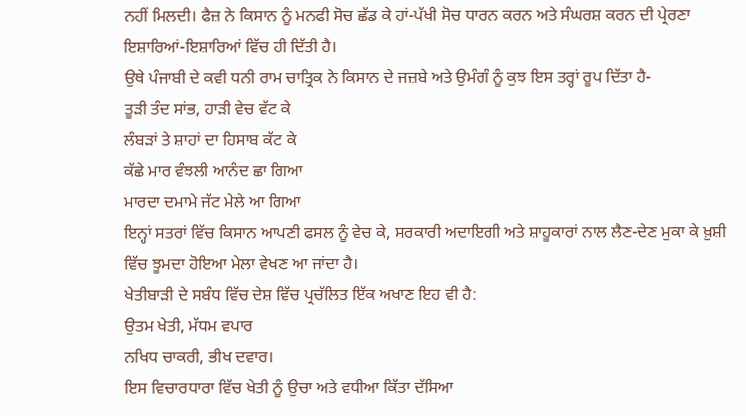ਨਹੀਂ ਮਿਲਦੀ। ਫੈਜ਼ ਨੇ ਕਿਸਾਨ ਨੂੰ ਮਨਫੀ ਸੋਚ ਛੱਡ ਕੇ ਹਾਂ-ਪੱਖੀ ਸੋਚ ਧਾਰਨ ਕਰਨ ਅਤੇ ਸੰਘਰਸ਼ ਕਰਨ ਦੀ ਪ੍ਰੇਰਣਾ ਇਸ਼ਾਰਿਆਂ-ਇਸ਼ਾਰਿਆਂ ਵਿੱਚ ਹੀ ਦਿੱਤੀ ਹੈ।
ਉਥੇ ਪੰਜਾਬੀ ਦੇ ਕਵੀ ਧਨੀ ਰਾਮ ਚਾਤ੍ਰਿਕ ਨੇ ਕਿਸਾਨ ਦੇ ਜਜ਼ਬੇ ਅਤੇ ਉਮੰਗੰ ਨੂੰ ਕੁਝ ਇਸ ਤਰ੍ਹਾਂ ਰੂਪ ਦਿੱਤਾ ਹੈ-
ਤੂੜੀ ਤੰਦ ਸਾਂਭ, ਹਾੜੀ ਵੇਚ ਵੱਟ ਕੇ
ਲੰਬੜਾਂ ਤੇ ਸ਼ਾਹਾਂ ਦਾ ਹਿਸਾਬ ਕੱਟ ਕੇ
ਕੱਛੇ ਮਾਰ ਵੰਝਲੀ ਆਨੰਦ ਛਾ ਗਿਆ
ਮਾਰਦਾ ਦਮਾਮੇ ਜੱਟ ਮੇਲੇ ਆ ਗਿਆ
ਇਨ੍ਹਾਂ ਸਤਰਾਂ ਵਿੱਚ ਕਿਸਾਨ ਆਪਣੀ ਫਸਲ ਨੂੰ ਵੇਚ ਕੇ, ਸਰਕਾਰੀ ਅਦਾਇਗੀ ਅਤੇ ਸ਼ਾਹੂਕਾਰਾਂ ਨਾਲ ਲੈਣ-ਦੇਣ ਮੁਕਾ ਕੇ ਖ਼ੁਸ਼ੀ ਵਿੱਚ ਝੂਮਦਾ ਹੋਇਆ ਮੇਲਾ ਵੇਖਣ ਆ ਜਾਂਦਾ ਹੈ।
ਖੇਤੀਬਾੜੀ ਦੇ ਸਬੰਧ ਵਿੱਚ ਦੇਸ਼ ਵਿੱਚ ਪ੍ਰਚੱਲਿਤ ਇੱਕ ਅਖਾਣ ਇਹ ਵੀ ਹੈ:
ਉਤਮ ਖੇਤੀ, ਮੱਧਮ ਵਪਾਰ
ਨਖਿਧ ਚਾਕਰੀ, ਭੀਖ ਦਵਾਰ।
ਇਸ ਵਿਚਾਰਧਾਰਾ ਵਿੱਚ ਖੇਤੀ ਨੂੰ ਉਚਾ ਅਤੇ ਵਧੀਆ ਕਿੱਤਾ ਦੱਸਿਆ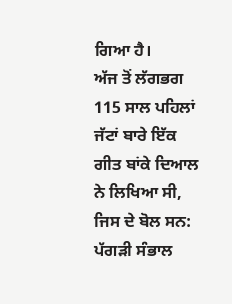ਗਿਆ ਹੈ।
ਅੱਜ ਤੋਂ ਲੱਗਭਗ 115 ਸਾਲ ਪਹਿਲਾਂ ਜੱਟਾਂ ਬਾਰੇ ਇੱਕ ਗੀਤ ਬਾਂਕੇ ਦਿਆਲ ਨੇ ਲਿਖਿਆ ਸੀ, ਜਿਸ ਦੇ ਬੋਲ ਸਨ:
ਪੱਗੜੀ ਸੰਭਾਲ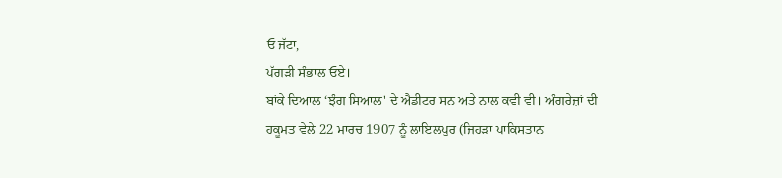ਓ ਜੱਟਾ,
ਪੱਗੜੀ ਸੰਭਾਲ ਓਏ।
ਬਾਂਕੇ ਦਿਆਲ ‘ਝੰਗ ਸਿਆਲ' ਦੇ ਐਡੀਟਰ ਸਨ ਅਤੇ ਨਾਲ ਕਵੀ ਵੀ। ਅੰਗਰੇਜ਼ਾਂ ਦੀ ਹਕੂਮਤ ਵੇਲੇ 22 ਮਾਰਚ 1907 ਨੂੰ ਲਾਇਲਪੁਰ (ਜਿਹੜਾ ਪਾਕਿਸਤਾਨ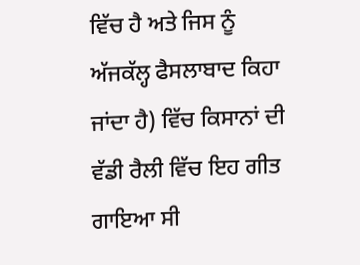ਵਿੱਚ ਹੈ ਅਤੇ ਜਿਸ ਨੂੰ ਅੱਜਕੱਲ੍ਹ ਫੈਸਲਾਬਾਦ ਕਿਹਾ ਜਾਂਦਾ ਹੈ) ਵਿੱਚ ਕਿਸਾਨਾਂ ਦੀ ਵੱਡੀ ਰੈਲੀ ਵਿੱਚ ਇਹ ਗੀਤ ਗਾਇਆ ਸੀ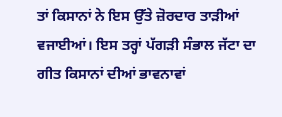ਤਾਂ ਕਿਸਾਨਾਂ ਨੇ ਇਸ ਉੱਤੇ ਜ਼ੋਰਦਾਰ ਤਾੜੀਆਂ ਵਜਾਈਆਂ। ਇਸ ਤਰ੍ਹਾਂ ਪੱਗੜੀ ਸੰਭਾਲ ਜੱਟਾ ਦਾ ਗੀਤ ਕਿਸਾਨਾਂ ਦੀਆਂ ਭਾਵਨਾਵਾਂ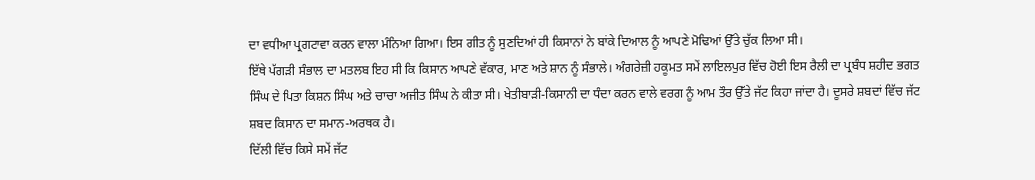ਦਾ ਵਧੀਆ ਪ੍ਰਗਟਾਵਾ ਕਰਨ ਵਾਲਾ ਮੰਨਿਆ ਗਿਆ। ਇਸ ਗੀਤ ਨੂੰ ਸੁਣਦਿਆਂ ਹੀ ਕਿਸਾਨਾਂ ਨੇ ਬਾਂਕੇ ਦਿਆਲ ਨੂੰ ਆਪਣੇ ਮੋਢਿਆਂ ਉੱਤੇ ਚੁੱਕ ਲਿਆ ਸੀ।
ਇੱਥੇ ਪੱਗੜੀ ਸੰਭਾਲ ਦਾ ਮਤਲਬ ਇਹ ਸੀ ਕਿ ਕਿਸਾਨ ਆਪਣੇ ਵੱਕਾਰ, ਮਾਣ ਅਤੇ ਸ਼ਾਨ ਨੂੰ ਸੰਭਾਲੇ। ਅੰਗਰੇਜ਼ੀ ਹਕੂਮਤ ਸਮੇਂ ਲਾਇਲਪੁਰ ਵਿੱਚ ਹੋਈ ਇਸ ਰੈਲੀ ਦਾ ਪ੍ਰਬੰਧ ਸ਼ਹੀਦ ਭਗਤ ਸਿੰਘ ਦੇ ਪਿਤਾ ਕਿਸ਼ਨ ਸਿੰਘ ਅਤੇ ਚਾਚਾ ਅਜੀਤ ਸਿੰਘ ਨੇ ਕੀਤਾ ਸੀ। ਖੇਤੀਬਾੜੀ-ਕਿਸਾਨੀ ਦਾ ਧੰਦਾ ਕਰਨ ਵਾਲੇ ਵਰਗ ਨੂੰ ਆਮ ਤੌਰ ਉੱਤੇ ਜੱਟ ਕਿਹਾ ਜਾਂਦਾ ਹੈ। ਦੂਸਰੇ ਸ਼ਬਦਾਂ ਵਿੱਚ ਜੱਟ ਸ਼ਬਦ ਕਿਸਾਨ ਦਾ ਸਮਾਨ-ਅਰਥਕ ਹੈ।
ਦਿੱਲੀ ਵਿੱਚ ਕਿਸੇ ਸਮੇਂ ਜੱਟ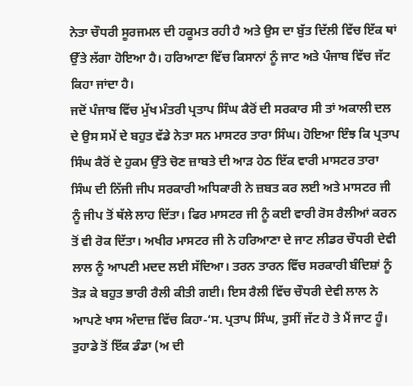ਨੇਤਾ ਚੌਧਰੀ ਸੂਰਜਮਲ ਦੀ ਹਕੂਮਤ ਰਹੀ ਹੈ ਅਤੇ ਉਸ ਦਾ ਬੁੱਤ ਦਿੱਲੀ ਵਿੱਚ ਇੱਕ ਥਾਂ ਉੱਤੇ ਲੱਗਾ ਹੋਇਆ ਹੈ। ਹਰਿਆਣਾ ਵਿੱਚ ਕਿਸਾਨਾਂ ਨੂੰ ਜਾਟ ਅਤੇ ਪੰਜਾਬ ਵਿੱਚ ਜੱਟ ਕਿਹਾ ਜਾਂਦਾ ਹੈ।
ਜਦੋਂ ਪੰਜਾਬ ਵਿੱਚ ਮੁੱਖ ਮੰਤਰੀ ਪ੍ਰਤਾਪ ਸਿੰਘ ਕੈਰੋਂ ਦੀ ਸਰਕਾਰ ਸੀ ਤਾਂ ਅਕਾਲੀ ਦਲ ਦੇ ਉਸ ਸਮੇਂ ਦੇ ਬਹੁਤ ਵੱਡੇ ਨੇਤਾ ਸਨ ਮਾਸਟਰ ਤਾਰਾ ਸਿੰਘ। ਹੋਇਆ ਇੰਝ ਕਿ ਪ੍ਰਤਾਪ ਸਿੰਘ ਕੈਰੋਂ ਦੇ ਹੁਕਮ ਉੱਤੇ ਚੋਣ ਜ਼ਾਬਤੇ ਦੀ ਆੜ ਹੇਠ ਇੱਕ ਵਾਰੀ ਮਾਸਟਰ ਤਾਰਾ ਸਿੰਘ ਦੀ ਨਿੱਜੀ ਜੀਪ ਸਰਕਾਰੀ ਅਧਿਕਾਰੀ ਨੇ ਜ਼ਬਤ ਕਰ ਲਈ ਅਤੇ ਮਾਸਟਰ ਜੀ ਨੂੰ ਜੀਪ ਤੋਂ ਥੱਲੇ ਲਾਹ ਦਿੱਤਾ। ਫਿਰ ਮਾਸਟਰ ਜੀ ਨੂੰ ਕਈ ਵਾਰੀ ਰੋਸ ਰੈਲੀਆਂ ਕਰਨ ਤੋਂ ਵੀ ਰੋਕ ਦਿੱਤਾ। ਅਖੀਰ ਮਾਸਟਰ ਜੀ ਨੇ ਹਰਿਆਣਾ ਦੇ ਜਾਟ ਲੀਡਰ ਚੌਧਰੀ ਦੇਵੀ ਲਾਲ ਨੂੰ ਆਪਣੀ ਮਦਦ ਲਈ ਸੱਦਿਆ। ਤਰਨ ਤਾਰਨ ਵਿੱਚ ਸਰਕਾਰੀ ਬੰਦਿਸ਼ਾਂ ਨੂੰ ਤੋੜ ਕੇ ਬਹੁਤ ਭਾਰੀ ਰੈਲੀ ਕੀਤੀ ਗਈ। ਇਸ ਰੈਲੀ ਵਿੱਚ ਚੌਧਰੀ ਦੇਵੀ ਲਾਲ ਨੇ ਆਪਣੇ ਖਾਸ ਅੰਦਾਜ਼ ਵਿੱਚ ਕਿਹਾ-‘ਸ. ਪ੍ਰਤਾਪ ਸਿੰਘ, ਤੁਸੀਂ ਜੱਟ ਹੋ ਤੇ ਮੈਂ ਜਾਟ ਹੂੰ। ਤੁਹਾਡੇ ਤੋਂ ਇੱਕ ਡੰਡਾ (ਅ ਦੀ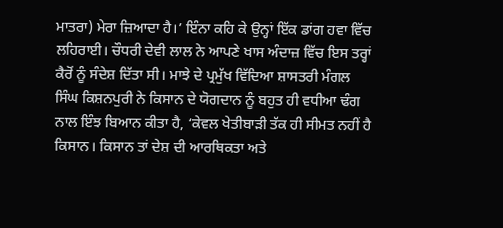ਮਾਤਰਾ) ਮੇਰਾ ਜ਼ਿਆਦਾ ਹੈ।’ ਇੰਨਾ ਕਹਿ ਕੇ ਉਨ੍ਹਾਂ ਇੱਕ ਡਾਂਗ ਹਵਾ ਵਿੱਚ ਲਹਿਰਾਈ। ਚੌਧਰੀ ਦੇਵੀ ਲਾਲ ਨੇ ਆਪਣੇ ਖਾਸ ਅੰਦਾਜ਼ ਵਿੱਚ ਇਸ ਤਰ੍ਹਾਂ ਕੈਰੋਂ ਨੂੰ ਸੰਦੇਸ਼ ਦਿੱਤਾ ਸੀ। ਮਾਝੇ ਦੇ ਪ੍ਰਮੁੱਖ ਵਿੱਦਿਆ ਸ਼ਾਸਤਰੀ ਮੰਗਲ ਸਿੰਘ ਕਿਸ਼ਨਪੁਰੀ ਨੇ ਕਿਸਾਨ ਦੇ ਯੋਗਦਾਨ ਨੂੰ ਬਹੁਤ ਹੀ ਵਧੀਆ ਢੰਗ ਨਾਲ ਇੰਝ ਬਿਆਨ ਕੀਤਾ ਹੈ, ‘ਕੇਵਲ ਖੇਤੀਬਾੜੀ ਤੱਕ ਹੀ ਸੀਮਤ ਨਹੀਂ ਹੈ ਕਿਸਾਨ। ਕਿਸਾਨ ਤਾਂ ਦੇਸ਼ ਦੀ ਆਰਥਿਕਤਾ ਅਤੇ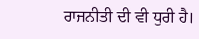ਰਾਜਨੀਤੀ ਦੀ ਵੀ ਧੁਰੀ ਹੈ।